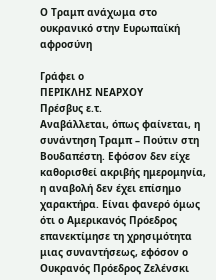Ο Τραμπ ανάχωμα στο ουκρανικό στην Ευρωπαϊκή αφροσύνη

Γράφει ο
ΠΕΡΙΚΛΗΣ ΝΕΑΡΧΟΥ
Πρέσβυς ε.τ.
Αναβάλλεται, όπως φαίνεται, η συνάντηση Τραμπ – Πούτιν στη Βουδαπέστη. Εφόσον δεν είχε καθορισθεί ακριβής ημερομηνία, η αναβολή δεν έχει επίσημο χαρακτήρα. Είναι φανερό όμως ότι ο Αμερικανός Πρόεδρος επανεκτίμησε τη χρησιμότητα μιας συναντήσεως, εφόσον ο Ουκρανός Πρόεδρος Ζελένσκι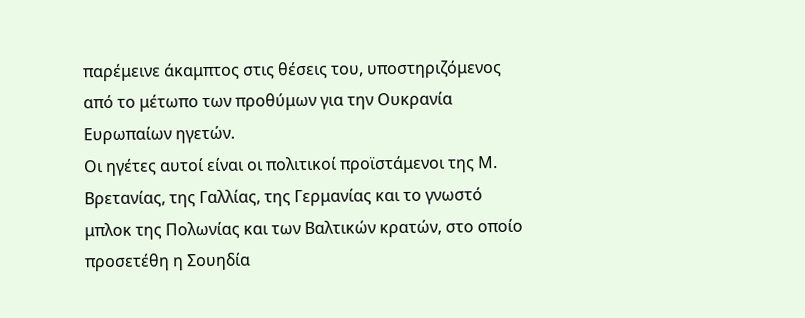παρέμεινε άκαμπτος στις θέσεις του, υποστηριζόμενος από το μέτωπο των προθύμων για την Ουκρανία Ευρωπαίων ηγετών.
Οι ηγέτες αυτοί είναι οι πολιτικοί προϊστάμενοι της Μ. Βρετανίας, της Γαλλίας, της Γερμανίας και το γνωστό μπλοκ της Πολωνίας και των Βαλτικών κρατών, στο οποίο προσετέθη η Σουηδία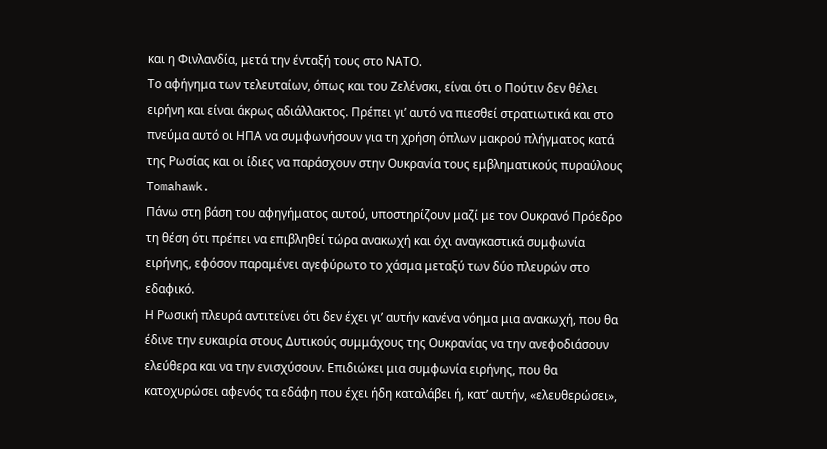και η Φινλανδία, μετά την ένταξή τους στο ΝΑΤΟ.
Το αφήγημα των τελευταίων, όπως και του Ζελένσκι, είναι ότι ο Πούτιν δεν θέλει ειρήνη και είναι άκρως αδιάλλακτος. Πρέπει γι’ αυτό να πιεσθεί στρατιωτικά και στο πνεύμα αυτό οι ΗΠΑ να συμφωνήσουν για τη χρήση όπλων μακρού πλήγματος κατά της Ρωσίας και οι ίδιες να παράσχουν στην Ουκρανία τους εμβληματικούς πυραύλους Tomahawk.
Πάνω στη βάση του αφηγήματος αυτού, υποστηρίζουν μαζί με τον Ουκρανό Πρόεδρο τη θέση ότι πρέπει να επιβληθεί τώρα ανακωχή και όχι αναγκαστικά συμφωνία ειρήνης, εφόσον παραμένει αγεφύρωτο το χάσμα μεταξύ των δύο πλευρών στο εδαφικό.
Η Ρωσική πλευρά αντιτείνει ότι δεν έχει γι’ αυτήν κανένα νόημα μια ανακωχή, που θα έδινε την ευκαιρία στους Δυτικούς συμμάχους της Ουκρανίας να την ανεφοδιάσουν ελεύθερα και να την ενισχύσουν. Επιδιώκει μια συμφωνία ειρήνης, που θα κατοχυρώσει αφενός τα εδάφη που έχει ήδη καταλάβει ή, κατ’ αυτήν, «ελευθερώσει»,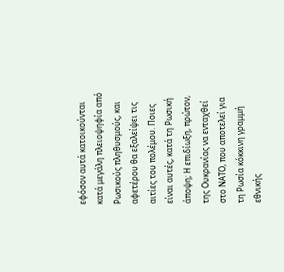εφόσον αυτά κατοικούνται κατά μεγάλη πλειοψηφία από Ρωσικούς πληθυσμούς, και αφετέρου θα εξαλείψει τις αιτίες του πολέμου. Ποιες είναι αυτές, κατά τη Ρωσική άποψη; Η επιδίωξη, πρώτον, της Ουκρανίας να ενταχθεί στο ΝΑΤΟ, που αποτελεί για τη Ρωσία κόκκινη γραμμή εθνικής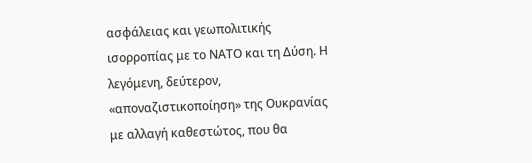ασφάλειας και γεωπολιτικής ισορροπίας με το ΝΑΤΟ και τη Δύση. Η λεγόμενη, δεύτερον, «αποναζιστικοποίηση» της Ουκρανίας με αλλαγή καθεστώτος, που θα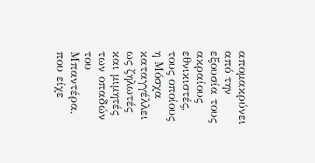απομακρύνει από την εξουσία τους ακραίους εθνικιστές, τους οποίους η Μόσχα καταγγέλλει ως ζηλωτές και μιμητές των οπαδών του Μπαντέρα, που είχε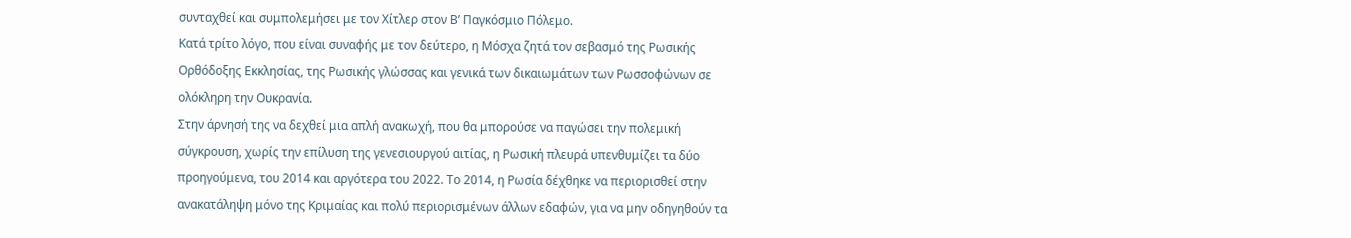συνταχθεί και συμπολεμήσει με τον Χίτλερ στον Β’ Παγκόσμιο Πόλεμο.
Κατά τρίτο λόγο, που είναι συναφής με τον δεύτερο, η Μόσχα ζητά τον σεβασμό της Ρωσικής Ορθόδοξης Εκκλησίας, της Ρωσικής γλώσσας και γενικά των δικαιωμάτων των Ρωσσοφώνων σε ολόκληρη την Ουκρανία.
Στην άρνησή της να δεχθεί μια απλή ανακωχή, που θα μπορούσε να παγώσει την πολεμική σύγκρουση, χωρίς την επίλυση της γενεσιουργού αιτίας, η Ρωσική πλευρά υπενθυμίζει τα δύο προηγούμενα, του 2014 και αργότερα του 2022. Το 2014, η Ρωσία δέχθηκε να περιορισθεί στην ανακατάληψη μόνο της Κριμαίας και πολύ περιορισμένων άλλων εδαφών, για να μην οδηγηθούν τα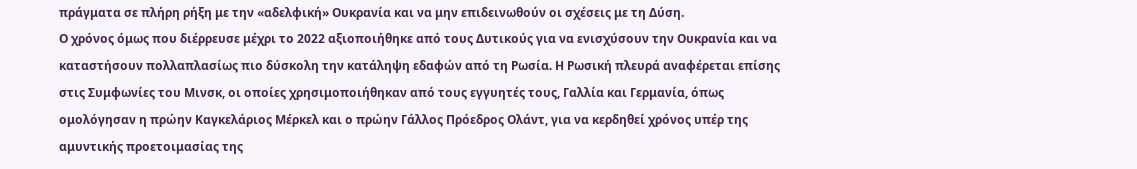πράγματα σε πλήρη ρήξη με την «αδελφική» Ουκρανία και να μην επιδεινωθούν οι σχέσεις με τη Δύση.
Ο χρόνος όμως που διέρρευσε μέχρι το 2022 αξιοποιήθηκε από τους Δυτικούς για να ενισχύσουν την Ουκρανία και να καταστήσουν πολλαπλασίως πιο δύσκολη την κατάληψη εδαφών από τη Ρωσία. Η Ρωσική πλευρά αναφέρεται επίσης στις Συμφωνίες του Μινσκ, οι οποίες χρησιμοποιήθηκαν από τους εγγυητές τους, Γαλλία και Γερμανία, όπως ομολόγησαν η πρώην Καγκελάριος Μέρκελ και ο πρώην Γάλλος Πρόεδρος Ολάντ, για να κερδηθεί χρόνος υπέρ της αμυντικής προετοιμασίας της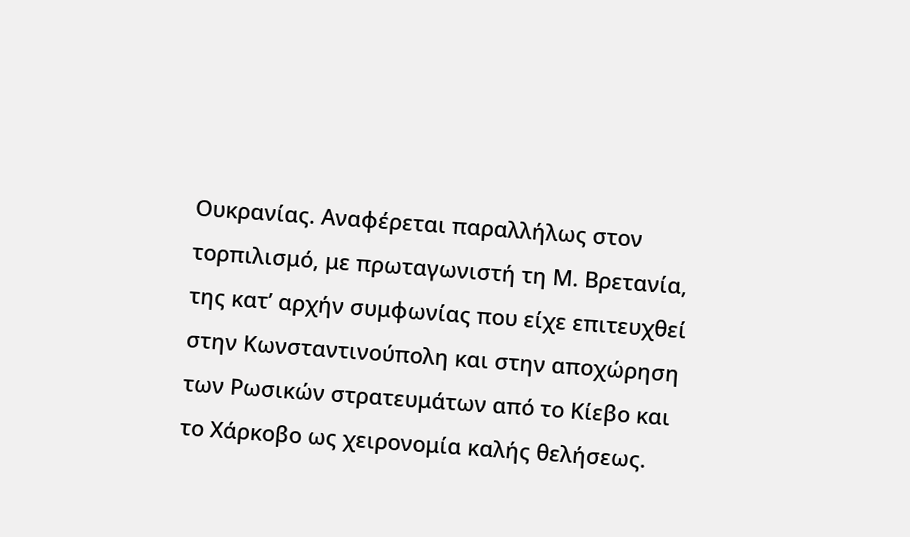Ουκρανίας. Αναφέρεται παραλλήλως στον τορπιλισμό, με πρωταγωνιστή τη Μ. Βρετανία, της κατ’ αρχήν συμφωνίας που είχε επιτευχθεί στην Κωνσταντινούπολη και στην αποχώρηση των Ρωσικών στρατευμάτων από το Κίεβο και το Χάρκοβο ως χειρονομία καλής θελήσεως.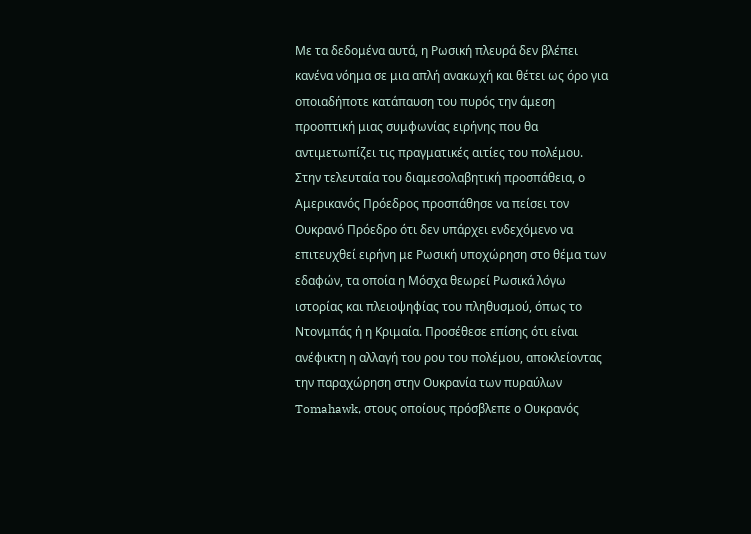Με τα δεδομένα αυτά, η Ρωσική πλευρά δεν βλέπει κανένα νόημα σε μια απλή ανακωχή και θέτει ως όρο για οποιαδήποτε κατάπαυση του πυρός την άμεση προοπτική μιας συμφωνίας ειρήνης που θα αντιμετωπίζει τις πραγματικές αιτίες του πολέμου.
Στην τελευταία του διαμεσολαβητική προσπάθεια, ο Αμερικανός Πρόεδρος προσπάθησε να πείσει τον Ουκρανό Πρόεδρο ότι δεν υπάρχει ενδεχόμενο να επιτευχθεί ειρήνη με Ρωσική υποχώρηση στο θέμα των εδαφών, τα οποία η Μόσχα θεωρεί Ρωσικά λόγω ιστορίας και πλειοψηφίας του πληθυσμού, όπως το Ντονμπάς ή η Κριμαία. Προσέθεσε επίσης ότι είναι ανέφικτη η αλλαγή του ρου του πολέμου, αποκλείοντας την παραχώρηση στην Ουκρανία των πυραύλων Tomahawk, στους οποίους πρόσβλεπε ο Ουκρανός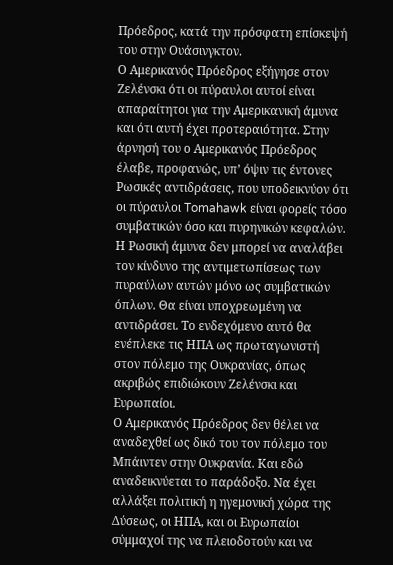Πρόεδρος, κατά την πρόσφατη επίσκεψή του στην Ουάσινγκτον.
Ο Αμερικανός Πρόεδρος εξήγησε στον Ζελένσκι ότι οι πύραυλοι αυτοί είναι απαραίτητοι για την Αμερικανική άμυνα και ότι αυτή έχει προτεραιότητα. Στην άρνησή του ο Αμερικανός Πρόεδρος έλαβε, προφανώς, υπ’ όψιν τις έντονες Ρωσικές αντιδράσεις, που υποδεικνύον ότι οι πύραυλοι Tomahawk είναι φορείς τόσο συμβατικών όσο και πυρηνικών κεφαλών. Η Ρωσική άμυνα δεν μπορεί να αναλάβει τον κίνδυνο της αντιμετωπίσεως των πυραύλων αυτών μόνο ως συμβατικών όπλων. Θα είναι υποχρεωμένη να αντιδράσει. Το ενδεχόμενο αυτό θα ενέπλεκε τις ΗΠΑ ως πρωταγωνιστή στον πόλεμο της Ουκρανίας, όπως ακριβώς επιδιώκουν Ζελένσκι και Ευρωπαίοι.
Ο Αμερικανός Πρόεδρος δεν θέλει να αναδεχθεί ως δικό του τον πόλεμο του Μπάιντεν στην Ουκρανία. Και εδώ αναδεικνύεται το παράδοξο. Να έχει αλλάξει πολιτική η ηγεμονική χώρα της Δύσεως, οι ΗΠΑ, και οι Ευρωπαίοι σύμμαχοί της να πλειοδοτούν και να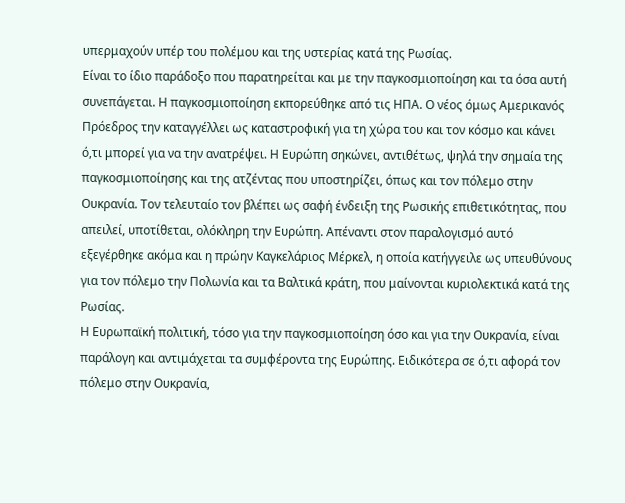υπερμαχούν υπέρ του πολέμου και της υστερίας κατά της Ρωσίας.
Είναι το ίδιο παράδοξο που παρατηρείται και με την παγκοσμιοποίηση και τα όσα αυτή συνεπάγεται. Η παγκοσμιοποίηση εκπορεύθηκε από τις ΗΠΑ. Ο νέος όμως Αμερικανός Πρόεδρος την καταγγέλλει ως καταστροφική για τη χώρα του και τον κόσμο και κάνει ό,τι μπορεί για να την ανατρέψει. Η Ευρώπη σηκώνει, αντιθέτως, ψηλά την σημαία της παγκοσμιοποίησης και της ατζέντας που υποστηρίζει, όπως και τον πόλεμο στην Ουκρανία. Τον τελευταίο τον βλέπει ως σαφή ένδειξη της Ρωσικής επιθετικότητας, που απειλεί, υποτίθεται, ολόκληρη την Ευρώπη. Απέναντι στον παραλογισμό αυτό εξεγέρθηκε ακόμα και η πρώην Καγκελάριος Μέρκελ, η οποία κατήγγειλε ως υπευθύνους για τον πόλεμο την Πολωνία και τα Βαλτικά κράτη, που μαίνονται κυριολεκτικά κατά της Ρωσίας.
Η Ευρωπαϊκή πολιτική, τόσο για την παγκοσμιοποίηση όσο και για την Ουκρανία, είναι παράλογη και αντιμάχεται τα συμφέροντα της Ευρώπης. Ειδικότερα σε ό,τι αφορά τον πόλεμο στην Ουκρανία,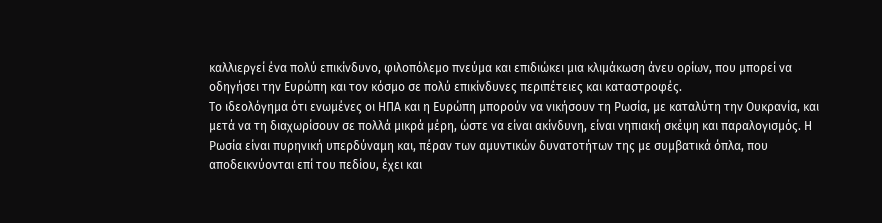καλλιεργεί ένα πολύ επικίνδυνο, φιλοπόλεμο πνεύμα και επιδιώκει μια κλιμάκωση άνευ ορίων, που μπορεί να οδηγήσει την Ευρώπη και τον κόσμο σε πολύ επικίνδυνες περιπέτειες και καταστροφές.
Το ιδεολόγημα ότι ενωμένες οι ΗΠΑ και η Ευρώπη μπορούν να νικήσουν τη Ρωσία, με καταλύτη την Ουκρανία, και μετά να τη διαχωρίσουν σε πολλά μικρά μέρη, ώστε να είναι ακίνδυνη, είναι νηπιακή σκέψη και παραλογισμός. Η Ρωσία είναι πυρηνική υπερδύναμη και, πέραν των αμυντικών δυνατοτήτων της με συμβατικά όπλα, που αποδεικνύονται επί του πεδίου, έχει και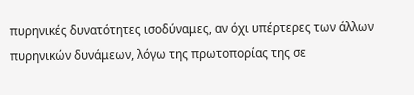πυρηνικές δυνατότητες ισοδύναμες, αν όχι υπέρτερες των άλλων πυρηνικών δυνάμεων, λόγω της πρωτοπορίας της σε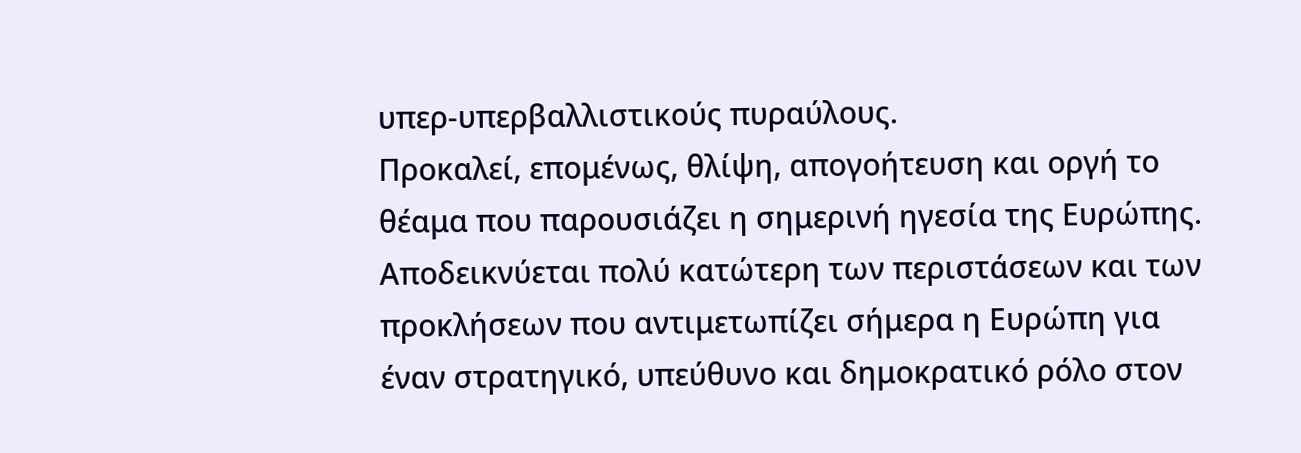υπερ-υπερβαλλιστικούς πυραύλους.
Προκαλεί, επομένως, θλίψη, απογοήτευση και οργή το θέαμα που παρουσιάζει η σημερινή ηγεσία της Ευρώπης. Αποδεικνύεται πολύ κατώτερη των περιστάσεων και των προκλήσεων που αντιμετωπίζει σήμερα η Ευρώπη για έναν στρατηγικό, υπεύθυνο και δημοκρατικό ρόλο στον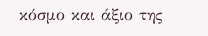κόσμο και άξιο της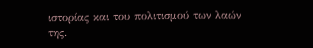ιστορίας και του πολιτισμού των λαών της.